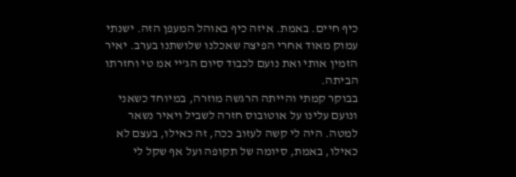כיף חיים. באמת. איזה כיף באוהל המעפן הזה. ישנתי עמוק מאוד אחרי הפיצה שאכלנו שלושתנו בערב. יאיר הזמין אותי ואת נועם לכבוד סיום הג'יי אמ טי וחזרתו הביתה.
בבוקר קמתי והייתה הרגשה מוזרה, במיוחד כשאני ונועם עלינו על אוטובוס חזרה לשביל ויאיר נשאר למטה. היה לי קשה לעזוב ככה, זה כאילו, בעצם לא כאילו, באמת, סיומה של תקופה ועל אף שקל לי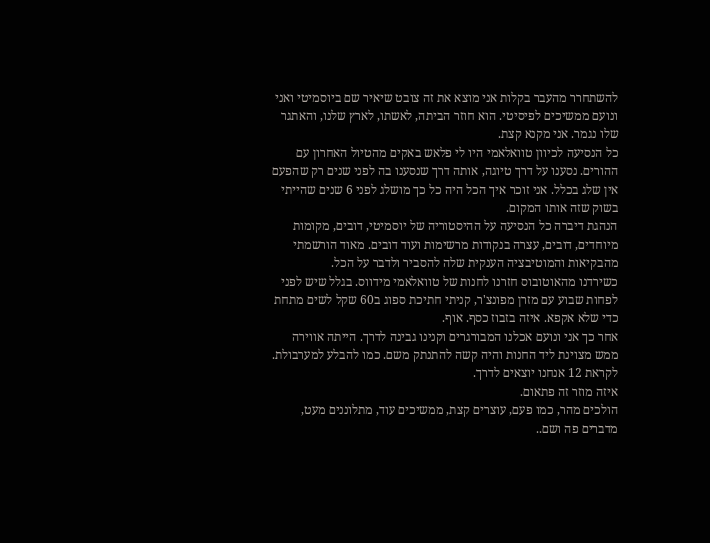להשתחרר מהעבר בקלות אני מוצא את זה צובט שיאיר שם ביוסמיטי ואני ונועם ממשיכים לפיסיטי. הוא חוזר הביתה, לאשתו, לארץ שלנו, והאתגר שלו נגמר. אני מקנא קצת.
כל הנסיעה לכיוון טוואלאמי היו לי פלאש באקים מהטיול האחרון עם ההורים. נסענו על דרך טיוגה, אותה דרך שנסענו בה לפני שנים רק שהפעם אין שלג בכלל. אני זוכר איך הכל היה כל כך מושלג לפני 6 שנים שהייתי בשוק שזה אותו המקום.
הנהגת דיברה כל הנסיעה על ההיסטוריה של יוסמיטי, דובים, מקומות מיוחדים, דובים, עצרה בנקודות מרשימות ועוד דובים. מאוד הורשמתי מהבקיאות והמוטיבציה הענקית שלה להסביר ולדבר על הכל.
כשירדנו מהאוטובוס חזרנו לחנות של טוואלאמי מידווס. בגלל שיש לפני לפחות שבוע עם מזרן מפונצ'ר, קניתי חתיכת ספוג ב60 שקל לשים מתחת כדי שלא אקפא. איזה בזבוז כסף. אוף.
אחר כך אני ונועם אכלנו המבורגרים וקנינו גבינה לדרך. הייתה אווירה ממש מצוינת ליד החנות והיה קשה להתנתק משם. כמו להבלע למערבולת.
לקראת 12 אנחנו יוצאים לדרך.
איזה מוזר זה פתאום.
הולכים מהר, כמו פעם, עוצרים קצת, ממשיכים עוד, מתלוננים מעט, מדברים פה ושם..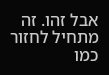אבל זהו. זה מתחיל לחזור כמו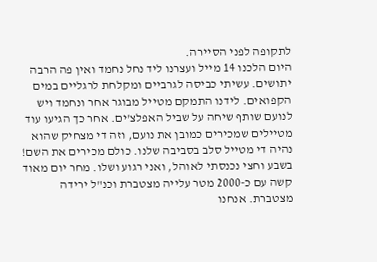לתקופה לפני הסיירה.
היום הלכנו 14 מייל ועצרנו ליד נחל נחמד ואין פה הרבה יתושים. עשיתי כביסה לגרביים ומקלחת לרגליים במים הקפואים. לידנו התמקם מטייל מבוגר אחר ונחמד ויש לנועם שותף שיחה על שביל האפלצ'ים. אחר כך הגיעו עוד מטיילים שמכירים כמובן את נועם, וזה די מצחיק שהוא נהיה די מטייל סלב בסביבה שלנו. כולם מכירים את השם! בשבע וחצי נכנסתי לאוהל, ואני רגוע ושלו. מחר יום מאוד קשה עם כ-2000 מטר עלייה מצטברת וכנ"ל ירידה מצטברת. אנחנו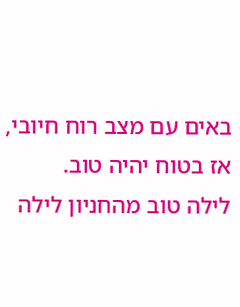באים עם מצב רוח חיובי, אז בטוח יהיה טוב.
לילה טוב מהחניון לילה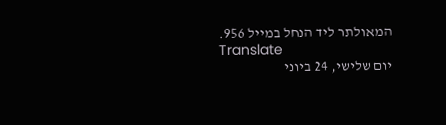המאולתר ליד הנחל במייל 956.
Translate
יום שלישי, 24 ביוני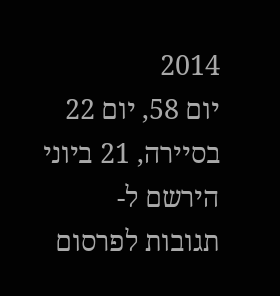2014
יום 58, יום 22 בסיירה, 21 ביוני
הירשם ל-
תגובות לפרסום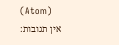(Atom)
אין תגובות: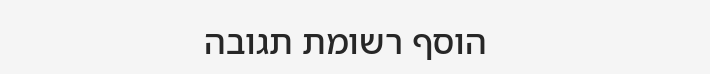הוסף רשומת תגובה